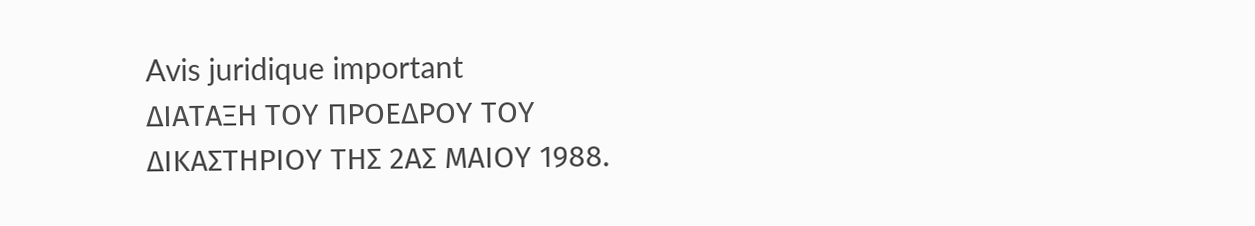Avis juridique important
ΔΙΑΤΑΞΗ ΤΟΥ ΠΡΟΕΔΡΟΥ ΤΟΥ ΔΙΚΑΣΤΗΡΙΟΥ ΤΗΣ 2ΑΣ ΜΑΙΟΥ 1988.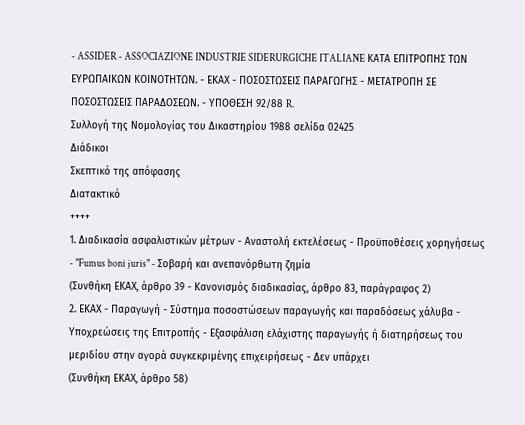- ASSIDER - ASSOCIAZIONE INDUSTRIE SIDERURGICHE ITALIANE ΚΑΤΑ ΕΠΙΤΡΟΠΗΣ ΤΩΝ ΕΥΡΩΠΑΙΚΩΝ ΚΟΙΝΟΤΗΤΩΝ. - ΕΚΑΧ - ΠΟΣΟΣΤΩΣΕΙΣ ΠΑΡΑΓΩΓΗΣ - ΜΕΤΑΤΡΟΠΗ ΣΕ ΠΟΣΟΣΤΩΣΕΙΣ ΠΑΡΑΔΟΣΕΩΝ. - ΥΠΟΘΕΣΗ 92/88 R.
Συλλογή της Νομολογίας του Δικαστηρίου 1988 σελίδα 02425
Διάδικοι
Σκεπτικό της απόφασης
Διατακτικό
++++
1. Διαδικασία ασφαλιστικών μέτρων - Αναστολή εκτελέσεως - Προϋποθέσεις χορηγήσεως - "Fumus boni juris" - Σοβαρή και ανεπανόρθωτη ζημία
(Συνθήκη ΕΚΑΧ, άρθρο 39 - Κανονισμός διαδικασίας, άρθρο 83, παράγραφος 2)
2. ΕΚΑΧ - Παραγωγή - Σύστημα ποσοστώσεων παραγωγής και παραδόσεως χάλυβα - Υποχρεώσεις της Επιτροπής - Εξασφάλιση ελάχιστης παραγωγής ή διατηρήσεως του μεριδίου στην αγορά συγκεκριμένης επιχειρήσεως - Δεν υπάρχει
(Συνθήκη ΕΚΑΧ, άρθρο 58)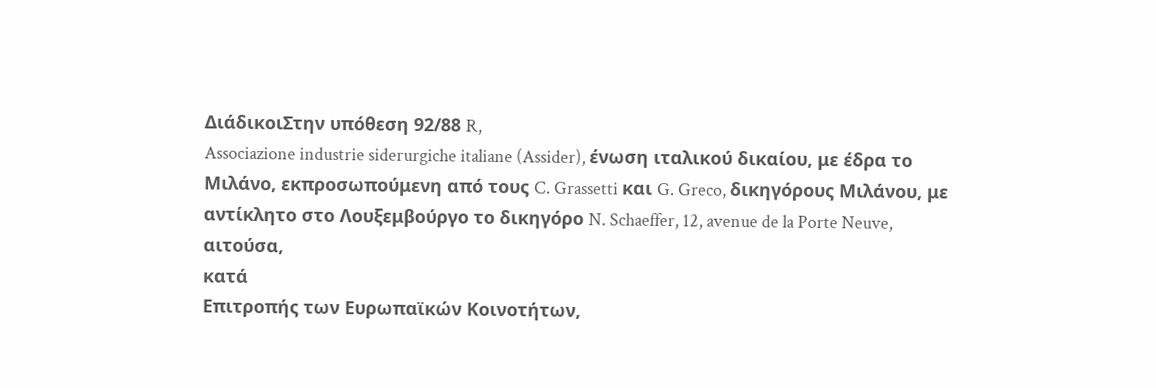ΔιάδικοιΣτην υπόθεση 92/88 R,
Associazione industrie siderurgiche italiane (Assider), ένωση ιταλικού δικαίου, με έδρα το Μιλάνο, εκπροσωπούμενη από τους C. Grassetti και G. Greco, δικηγόρους Μιλάνου, με αντίκλητο στο Λουξεμβούργο το δικηγόρο N. Schaeffer, 12, avenue de la Porte Neuve,
αιτούσα,
κατά
Επιτροπής των Ευρωπαϊκών Κοινοτήτων,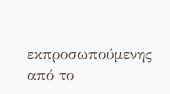εκπροσωπούμενης από το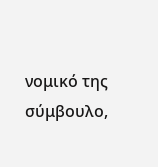νομικό της σύμβουλο,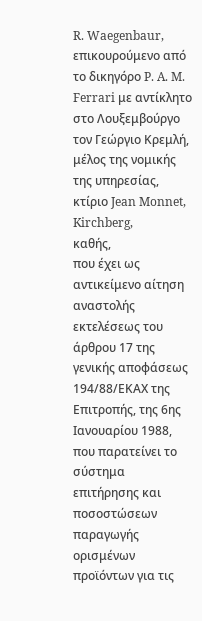R. Waegenbaur, επικουρούμενο από το δικηγόρο P. A. M. Ferrari με αντίκλητο στο Λουξεμβούργο τον Γεώργιο Κρεμλή, μέλος της νομικής της υπηρεσίας, κτίριο Jean Monnet, Kirchberg,
καθής,
που έχει ως αντικείμενο αίτηση αναστολής εκτελέσεως του άρθρου 17 της γενικής αποφάσεως 194/88/ΕΚΑΧ της Επιτροπής, της 6ης Ιανουαρίου 1988, που παρατείνει το σύστημα επιτήρησης και ποσοστώσεων παραγωγής ορισμένων προϊόντων για τις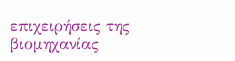επιχειρήσεις της βιομηχανίας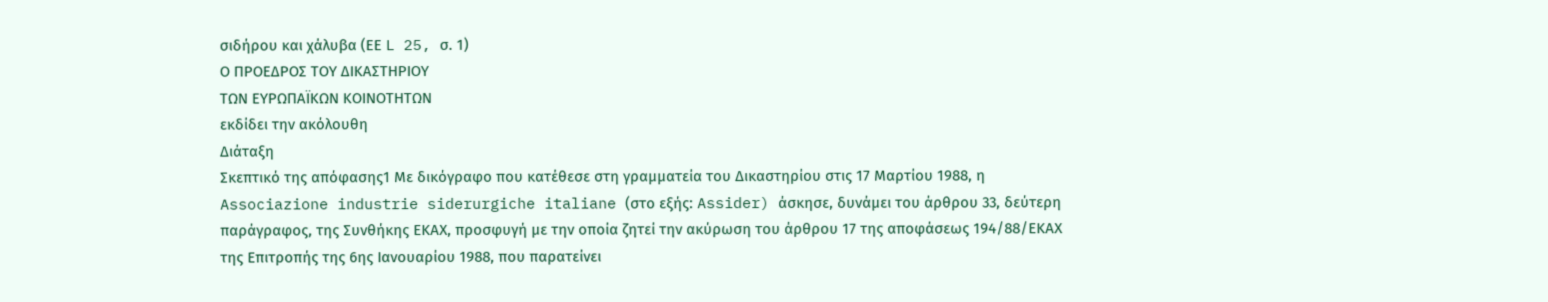σιδήρου και χάλυβα (ΕΕ L 25, σ. 1)
Ο ΠΡΟΕΔΡΟΣ ΤΟΥ ΔΙΚΑΣΤΗΡΙΟΥ
ΤΩΝ ΕΥΡΩΠΑΪΚΩΝ ΚΟΙΝΟΤΗΤΩΝ
εκδίδει την ακόλουθη
Διάταξη
Σκεπτικό της απόφασης1 Με δικόγραφο που κατέθεσε στη γραμματεία του Δικαστηρίου στις 17 Μαρτίου 1988, η Associazione industrie siderurgiche italiane (στο εξής: Assider) άσκησε, δυνάμει του άρθρου 33, δεύτερη παράγραφος, της Συνθήκης ΕΚΑΧ, προσφυγή με την οποία ζητεί την ακύρωση του άρθρου 17 της αποφάσεως 194/88/ΕΚΑΧ της Επιτροπής της 6ης Ιανουαρίου 1988, που παρατείνει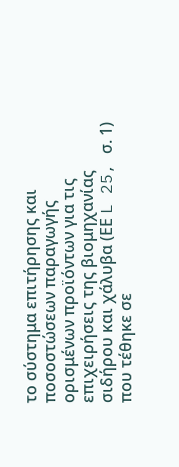το σύστημα επιτήρησης και ποσοστώσεων παραγωγής ορισμένων προϊόντων για τις επιχειρήσεις της βιομηχανίας σιδήρου και χάλυβα (ΕΕ L 25, σ. 1) που τέθηκε σε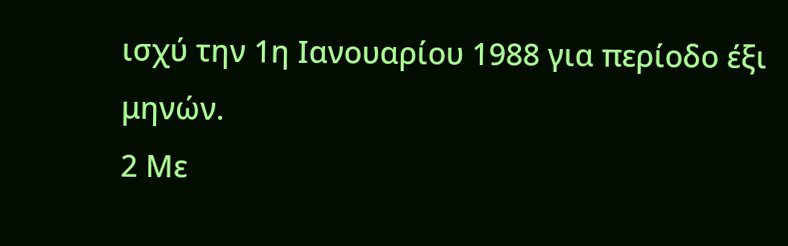ισχύ την 1η Ιανουαρίου 1988 για περίοδο έξι μηνών.
2 Με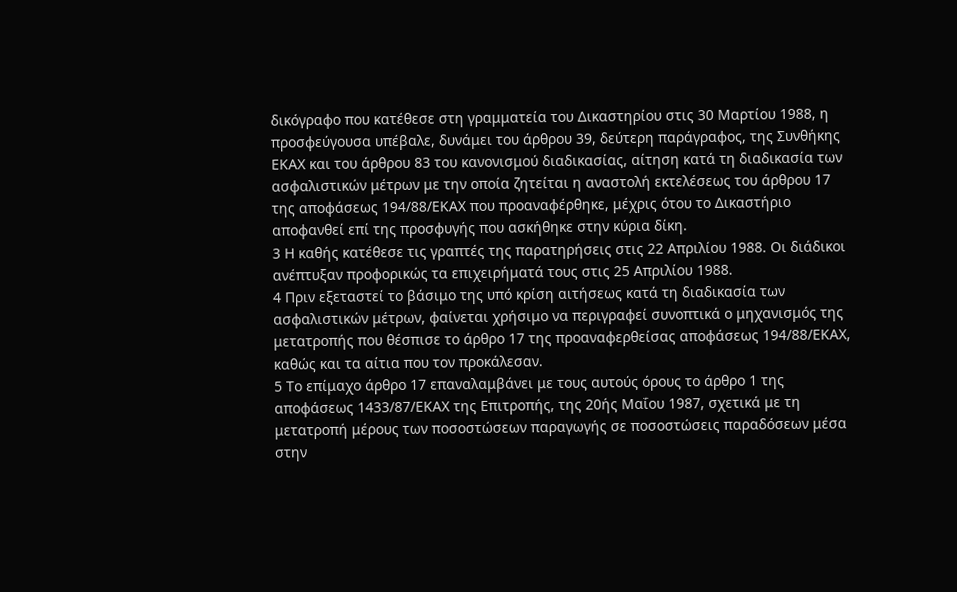δικόγραφο που κατέθεσε στη γραμματεία του Δικαστηρίου στις 30 Μαρτίου 1988, η προσφεύγουσα υπέβαλε, δυνάμει του άρθρου 39, δεύτερη παράγραφος, της Συνθήκης ΕΚΑΧ και του άρθρου 83 του κανονισμού διαδικασίας, αίτηση κατά τη διαδικασία των ασφαλιστικών μέτρων με την οποία ζητείται η αναστολή εκτελέσεως του άρθρου 17 της αποφάσεως 194/88/ΕΚΑΧ που προαναφέρθηκε, μέχρις ότου το Δικαστήριο αποφανθεί επί της προσφυγής που ασκήθηκε στην κύρια δίκη.
3 Η καθής κατέθεσε τις γραπτές της παρατηρήσεις στις 22 Απριλίου 1988. Οι διάδικοι ανέπτυξαν προφορικώς τα επιχειρήματά τους στις 25 Απριλίου 1988.
4 Πριν εξεταστεί το βάσιμο της υπό κρίση αιτήσεως κατά τη διαδικασία των ασφαλιστικών μέτρων, φαίνεται χρήσιμο να περιγραφεί συνοπτικά ο μηχανισμός της μετατροπής που θέσπισε το άρθρο 17 της προαναφερθείσας αποφάσεως 194/88/ΕΚΑΧ, καθώς και τα αίτια που τον προκάλεσαν.
5 Το επίμαχο άρθρο 17 επαναλαμβάνει με τους αυτούς όρους το άρθρο 1 της αποφάσεως 1433/87/ΕΚΑΧ της Επιτροπής, της 20ής Μαΐου 1987, σχετικά με τη μετατροπή μέρους των ποσοστώσεων παραγωγής σε ποσοστώσεις παραδόσεων μέσα στην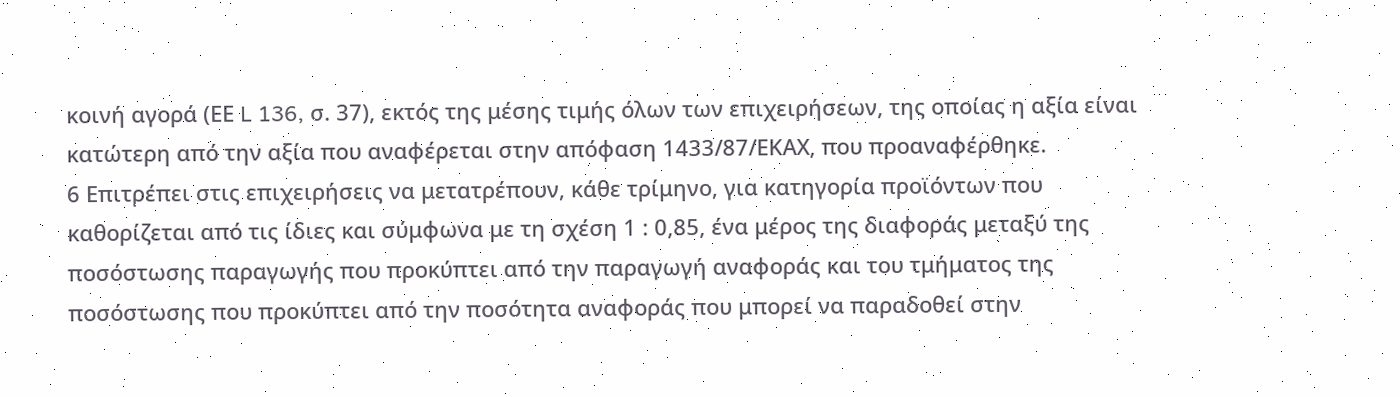κοινή αγορά (ΕΕ L 136, σ. 37), εκτός της μέσης τιμής όλων των επιχειρήσεων, της οποίας η αξία είναι κατώτερη από την αξία που αναφέρεται στην απόφαση 1433/87/ΕΚΑΧ, που προαναφέρθηκε.
6 Επιτρέπει στις επιχειρήσεις να μετατρέπουν, κάθε τρίμηνο, για κατηγορία προϊόντων που καθορίζεται από τις ίδιες και σύμφωνα με τη σχέση 1 : 0,85, ένα μέρος της διαφοράς μεταξύ της ποσόστωσης παραγωγής που προκύπτει από την παραγωγή αναφοράς και του τμήματος της ποσόστωσης που προκύπτει από την ποσότητα αναφοράς που μπορεί να παραδοθεί στην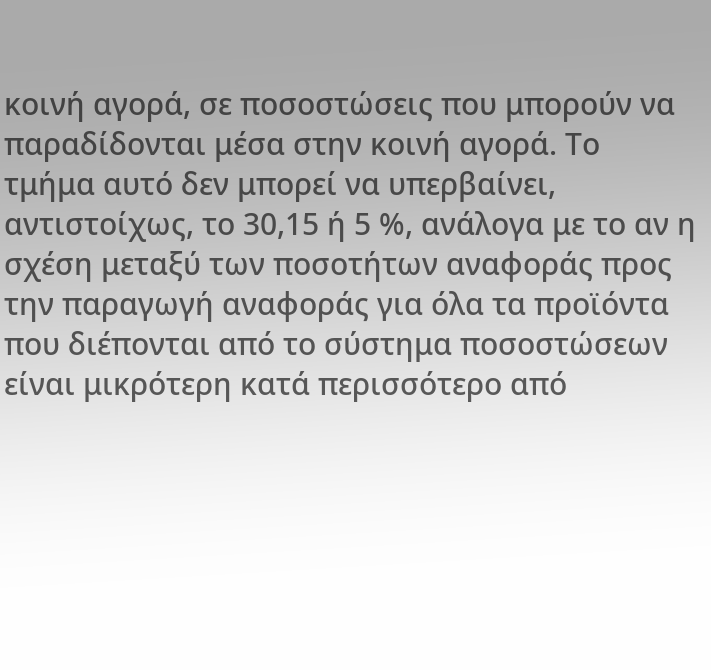κοινή αγορά, σε ποσοστώσεις που μπορούν να παραδίδονται μέσα στην κοινή αγορά. Το τμήμα αυτό δεν μπορεί να υπερβαίνει, αντιστοίχως, το 30,15 ή 5 %, ανάλογα με το αν η σχέση μεταξύ των ποσοτήτων αναφοράς προς την παραγωγή αναφοράς για όλα τα προϊόντα που διέπονται από το σύστημα ποσοστώσεων είναι μικρότερη κατά περισσότερο από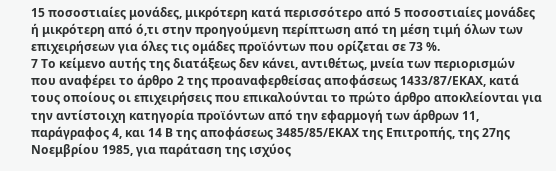15 ποσοστιαίες μονάδες, μικρότερη κατά περισσότερο από 5 ποσοστιαίες μονάδες ή μικρότερη από ό,τι στην προηγούμενη περίπτωση από τη μέση τιμή όλων των επιχειρήσεων για όλες τις ομάδες προϊόντων που ορίζεται σε 73 %.
7 Το κείμενο αυτής της διατάξεως δεν κάνει, αντιθέτως, μνεία των περιορισμών που αναφέρει το άρθρο 2 της προαναφερθείσας αποφάσεως 1433/87/ΕΚΑΧ, κατά τους οποίους οι επιχειρήσεις που επικαλούνται το πρώτο άρθρο αποκλείονται για την αντίστοιχη κατηγορία προϊόντων από την εφαρμογή των άρθρων 11, παράγραφος 4, και 14 Β της αποφάσεως 3485/85/ΕΚΑΧ της Επιτροπής, της 27ης Νοεμβρίου 1985, για παράταση της ισχύος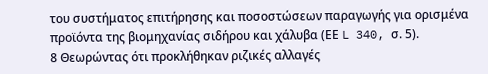του συστήματος επιτήρησης και ποσοστώσεων παραγωγής για ορισμένα προϊόντα της βιομηχανίας σιδήρου και χάλυβα (ΕΕ L 340, σ. 5).
8 Θεωρώντας ότι προκλήθηκαν ριζικές αλλαγές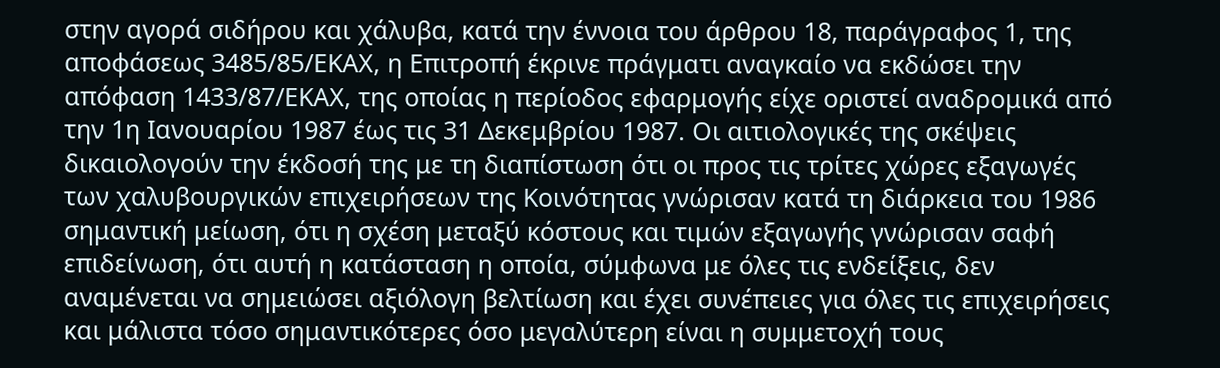στην αγορά σιδήρου και χάλυβα, κατά την έννοια του άρθρου 18, παράγραφος 1, της αποφάσεως 3485/85/ΕΚΑΧ, η Επιτροπή έκρινε πράγματι αναγκαίο να εκδώσει την απόφαση 1433/87/ΕΚΑΧ, της οποίας η περίοδος εφαρμογής είχε οριστεί αναδρομικά από την 1η Ιανουαρίου 1987 έως τις 31 Δεκεμβρίου 1987. Οι αιτιολογικές της σκέψεις δικαιολογούν την έκδοσή της με τη διαπίστωση ότι οι προς τις τρίτες χώρες εξαγωγές των χαλυβουργικών επιχειρήσεων της Κοινότητας γνώρισαν κατά τη διάρκεια του 1986 σημαντική μείωση, ότι η σχέση μεταξύ κόστους και τιμών εξαγωγής γνώρισαν σαφή επιδείνωση, ότι αυτή η κατάσταση η οποία, σύμφωνα με όλες τις ενδείξεις, δεν αναμένεται να σημειώσει αξιόλογη βελτίωση και έχει συνέπειες για όλες τις επιχειρήσεις και μάλιστα τόσο σημαντικότερες όσο μεγαλύτερη είναι η συμμετοχή τους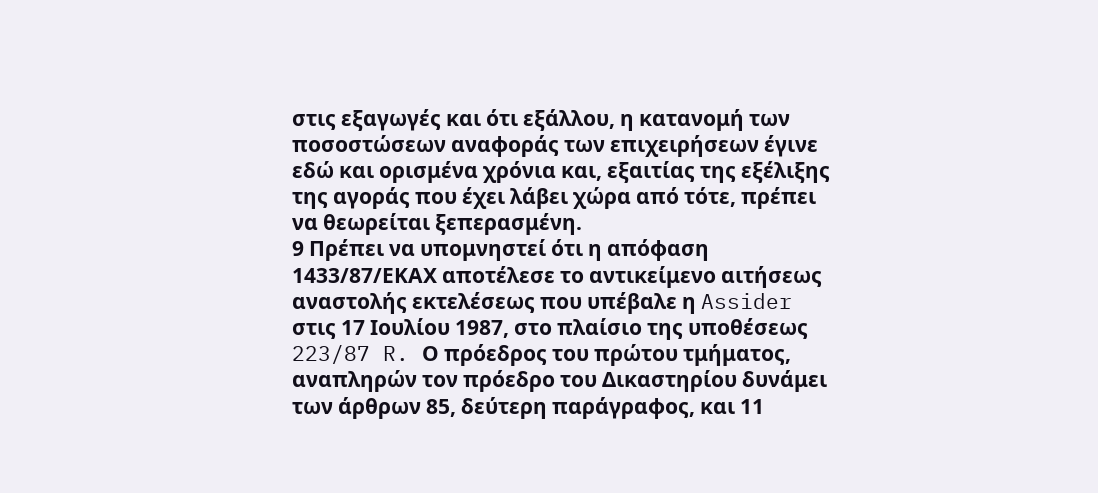στις εξαγωγές και ότι εξάλλου, η κατανομή των ποσοστώσεων αναφοράς των επιχειρήσεων έγινε εδώ και ορισμένα χρόνια και, εξαιτίας της εξέλιξης της αγοράς που έχει λάβει χώρα από τότε, πρέπει να θεωρείται ξεπερασμένη.
9 Πρέπει να υπομνηστεί ότι η απόφαση 1433/87/ΕΚΑΧ αποτέλεσε το αντικείμενο αιτήσεως αναστολής εκτελέσεως που υπέβαλε η Assider στις 17 Ιουλίου 1987, στο πλαίσιο της υποθέσεως 223/87 R. Ο πρόεδρος του πρώτου τμήματος, αναπληρών τον πρόεδρο του Δικαστηρίου δυνάμει των άρθρων 85, δεύτερη παράγραφος, και 11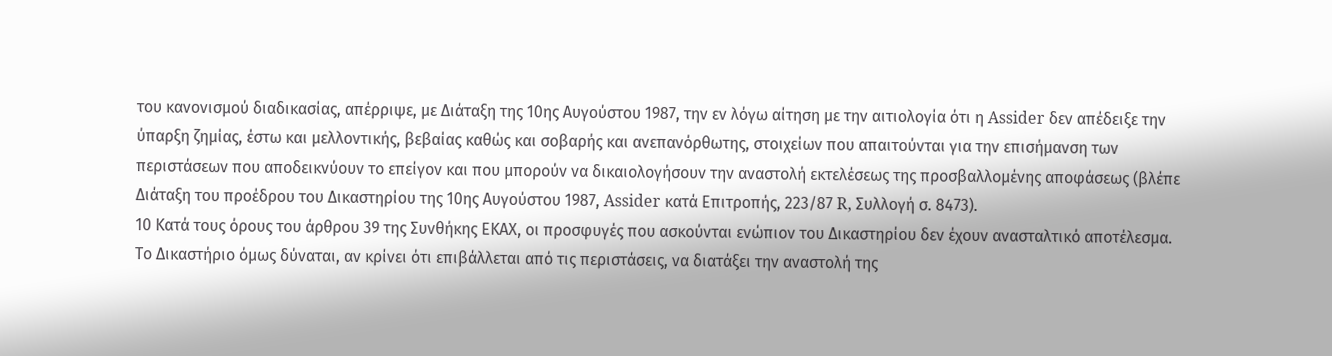του κανονισμού διαδικασίας, απέρριψε, με Διάταξη της 10ης Αυγούστου 1987, την εν λόγω αίτηση με την αιτιολογία ότι η Assider δεν απέδειξε την ύπαρξη ζημίας, έστω και μελλοντικής, βεβαίας καθώς και σοβαρής και ανεπανόρθωτης, στοιχείων που απαιτούνται για την επισήμανση των περιστάσεων που αποδεικνύουν το επείγον και που μπορούν να δικαιολογήσουν την αναστολή εκτελέσεως της προσβαλλομένης αποφάσεως (βλέπε Διάταξη του προέδρου του Δικαστηρίου της 10ης Αυγούστου 1987, Assider κατά Επιτροπής, 223/87 R, Συλλογή σ. 8473).
10 Κατά τους όρους του άρθρου 39 της Συνθήκης ΕΚΑΧ, οι προσφυγές που ασκούνται ενώπιον του Δικαστηρίου δεν έχουν ανασταλτικό αποτέλεσμα. Το Δικαστήριο όμως δύναται, αν κρίνει ότι επιβάλλεται από τις περιστάσεις, να διατάξει την αναστολή της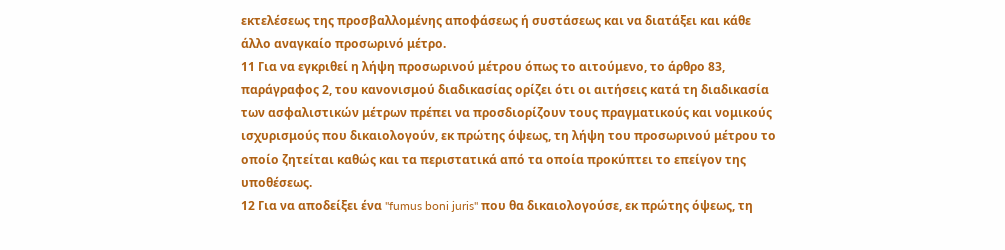εκτελέσεως της προσβαλλομένης αποφάσεως ή συστάσεως και να διατάξει και κάθε άλλο αναγκαίο προσωρινό μέτρο.
11 Για να εγκριθεί η λήψη προσωρινού μέτρου όπως το αιτούμενο, το άρθρο 83, παράγραφος 2, του κανονισμού διαδικασίας ορίζει ότι οι αιτήσεις κατά τη διαδικασία των ασφαλιστικών μέτρων πρέπει να προσδιορίζουν τους πραγματικούς και νομικούς ισχυρισμούς που δικαιολογούν, εκ πρώτης όψεως, τη λήψη του προσωρινού μέτρου το οποίο ζητείται καθώς και τα περιστατικά από τα οποία προκύπτει το επείγον της υποθέσεως.
12 Για να αποδείξει ένα "fumus boni juris" που θα δικαιολογούσε, εκ πρώτης όψεως, τη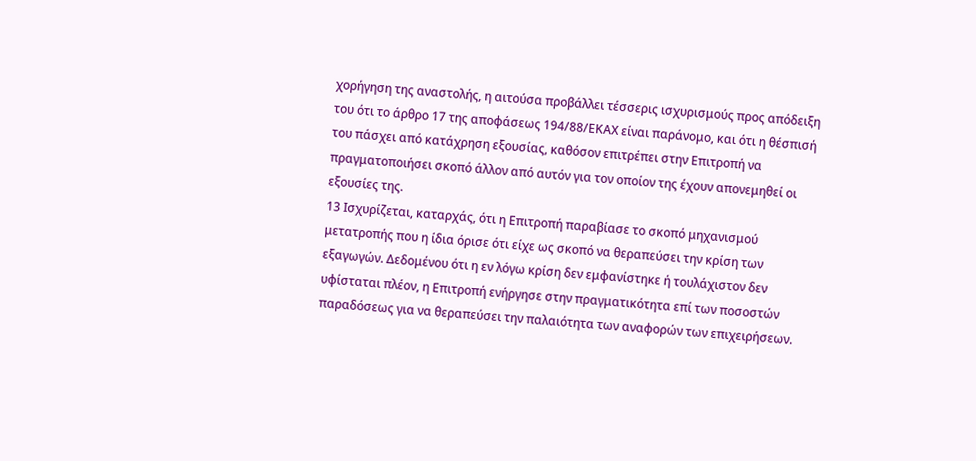χορήγηση της αναστολής, η αιτούσα προβάλλει τέσσερις ισχυρισμούς προς απόδειξη του ότι το άρθρο 17 της αποφάσεως 194/88/ΕΚΑΧ είναι παράνομο, και ότι η θέσπισή του πάσχει από κατάχρηση εξουσίας, καθόσον επιτρέπει στην Επιτροπή να πραγματοποιήσει σκοπό άλλον από αυτόν για τον οποίον της έχουν απονεμηθεί οι εξουσίες της.
13 Ισχυρίζεται, καταρχάς, ότι η Επιτροπή παραβίασε το σκοπό μηχανισμού μετατροπής που η ίδια όρισε ότι είχε ως σκοπό να θεραπεύσει την κρίση των εξαγωγών. Δεδομένου ότι η εν λόγω κρίση δεν εμφανίστηκε ή τουλάχιστον δεν υφίσταται πλέον, η Επιτροπή ενήργησε στην πραγματικότητα επί των ποσοστών παραδόσεως για να θεραπεύσει την παλαιότητα των αναφορών των επιχειρήσεων.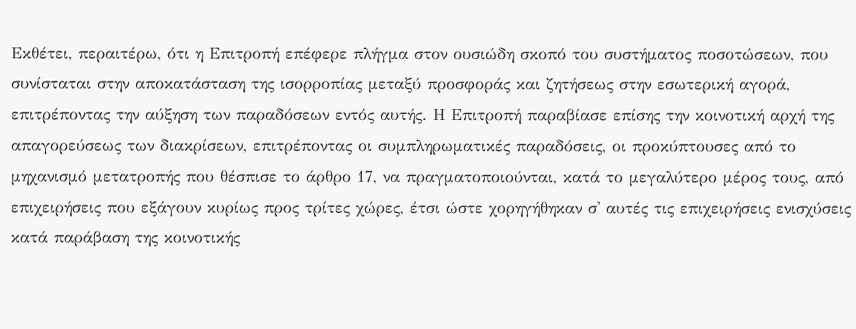Εκθέτει, περαιτέρω, ότι η Επιτροπή επέφερε πλήγμα στον ουσιώδη σκοπό του συστήματος ποσοτώσεων, που συνίσταται στην αποκατάσταση της ισορροπίας μεταξύ προσφοράς και ζητήσεως στην εσωτερική αγορά, επιτρέποντας την αύξηση των παραδόσεων εντός αυτής. Η Επιτροπή παραβίασε επίσης την κοινοτική αρχή της απαγορεύσεως των διακρίσεων, επιτρέποντας οι συμπληρωματικές παραδόσεις, οι προκύπτουσες από το μηχανισμό μετατροπής που θέσπισε το άρθρο 17, να πραγματοποιούνται, κατά το μεγαλύτερο μέρος τους, από επιχειρήσεις που εξάγουν κυρίως προς τρίτες χώρες, έτσι ώστε χορηγήθηκαν σ' αυτές τις επιχειρήσεις ενισχύσεις κατά παράβαση της κοινοτικής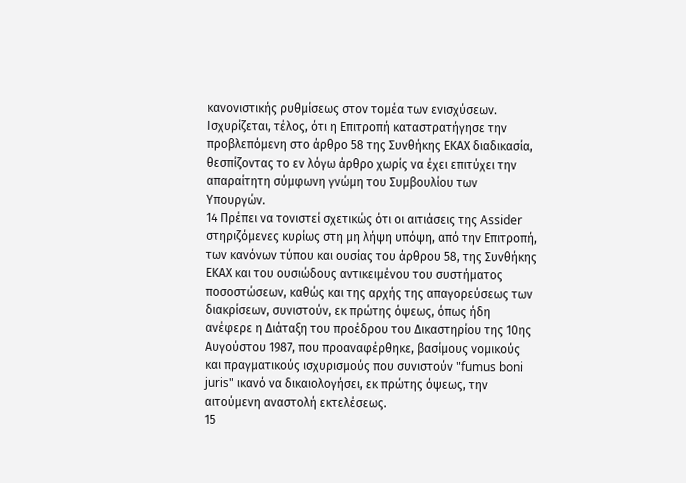κανονιστικής ρυθμίσεως στον τομέα των ενισχύσεων. Ισχυρίζεται, τέλος, ότι η Επιτροπή καταστρατήγησε την προβλεπόμενη στο άρθρο 58 της Συνθήκης ΕΚΑΧ διαδικασία, θεσπίζοντας το εν λόγω άρθρο χωρίς να έχει επιτύχει την απαραίτητη σύμφωνη γνώμη του Συμβουλίου των Υπουργών.
14 Πρέπει να τονιστεί σχετικώς ότι οι αιτιάσεις της Assider στηριζόμενες κυρίως στη μη λήψη υπόψη, από την Επιτροπή, των κανόνων τύπου και ουσίας του άρθρου 58, της Συνθήκης ΕΚΑΧ και του ουσιώδους αντικειμένου του συστήματος ποσοστώσεων, καθώς και της αρχής της απαγορεύσεως των διακρίσεων, συνιστούν, εκ πρώτης όψεως, όπως ήδη ανέφερε η Διάταξη του προέδρου του Δικαστηρίου της 10ης Αυγούστου 1987, που προαναφέρθηκε, βασίμους νομικούς και πραγματικούς ισχυρισμούς που συνιστούν "fumus boni juris" ικανό να δικαιολογήσει, εκ πρώτης όψεως, την αιτούμενη αναστολή εκτελέσεως.
15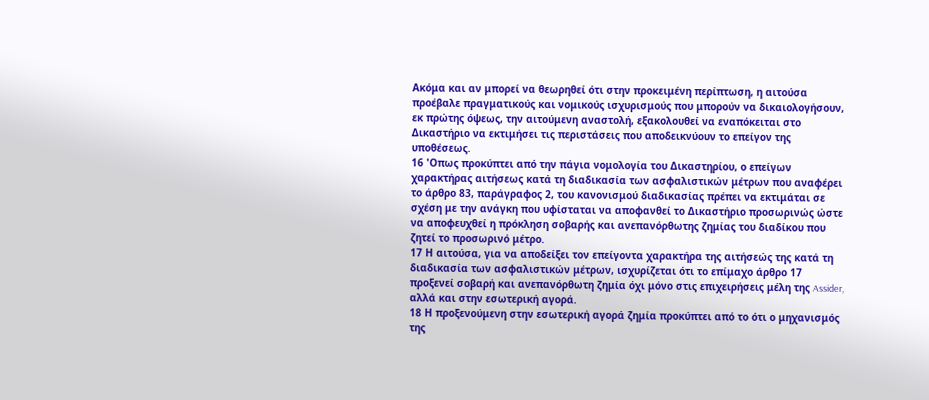Ακόμα και αν μπορεί να θεωρηθεί ότι στην προκειμένη περίπτωση, η αιτούσα προέβαλε πραγματικούς και νομικούς ισχυρισμούς που μπορούν να δικαιολογήσουν, εκ πρώτης όψεως, την αιτούμενη αναστολή, εξακολουθεί να εναπόκειται στο Δικαστήριο να εκτιμήσει τις περιστάσεις που αποδεικνύουν το επείγον της υποθέσεως.
16 'Οπως προκύπτει από την πάγια νομολογία του Δικαστηρίου, ο επείγων χαρακτήρας αιτήσεως κατά τη διαδικασία των ασφαλιστικών μέτρων που αναφέρει το άρθρο 83, παράγραφος 2, του κανονισμού διαδικασίας πρέπει να εκτιμάται σε σχέση με την ανάγκη που υφίσταται να αποφανθεί το Δικαστήριο προσωρινώς ώστε να αποφευχθεί η πρόκληση σοβαρής και ανεπανόρθωτης ζημίας του διαδίκου που ζητεί το προσωρινό μέτρο.
17 Η αιτούσα, για να αποδείξει τον επείγοντα χαρακτήρα της αιτήσεώς της κατά τη διαδικασία των ασφαλιστικών μέτρων, ισχυρίζεται ότι το επίμαχο άρθρο 17 προξενεί σοβαρή και ανεπανόρθωτη ζημία όχι μόνο στις επιχειρήσεις μέλη της Assider, αλλά και στην εσωτερική αγορά.
18 Η προξενούμενη στην εσωτερική αγορά ζημία προκύπτει από το ότι ο μηχανισμός της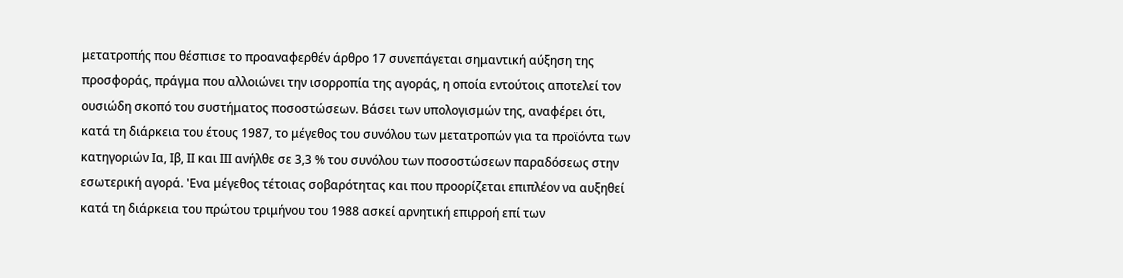μετατροπής που θέσπισε το προαναφερθέν άρθρο 17 συνεπάγεται σημαντική αύξηση της προσφοράς, πράγμα που αλλοιώνει την ισορροπία της αγοράς, η οποία εντούτοις αποτελεί τον ουσιώδη σκοπό του συστήματος ποσοστώσεων. Βάσει των υπολογισμών της, αναφέρει ότι, κατά τη διάρκεια του έτους 1987, το μέγεθος του συνόλου των μετατροπών για τα προϊόντα των κατηγοριών Ια, Ιβ, ΙΙ και ΙΙΙ ανήλθε σε 3,3 % του συνόλου των ποσοστώσεων παραδόσεως στην εσωτερική αγορά. 'Ενα μέγεθος τέτοιας σοβαρότητας και που προορίζεται επιπλέον να αυξηθεί κατά τη διάρκεια του πρώτου τριμήνου του 1988 ασκεί αρνητική επιρροή επί των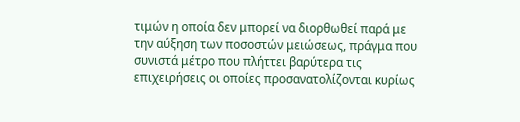τιμών η οποία δεν μπορεί να διορθωθεί παρά με την αύξηση των ποσοστών μειώσεως, πράγμα που συνιστά μέτρο που πλήττει βαρύτερα τις επιχειρήσεις οι οποίες προσανατολίζονται κυρίως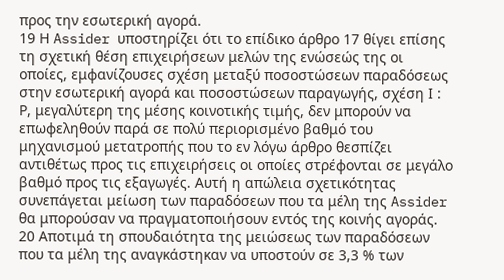προς την εσωτερική αγορά.
19 Η Assider υποστηρίζει ότι το επίδικο άρθρο 17 θίγει επίσης τη σχετική θέση επιχειρήσεων μελών της ενώσεώς της οι οποίες, εμφανίζουσες σχέση μεταξύ ποσοστώσεων παραδόσεως στην εσωτερική αγορά και ποσοστώσεων παραγωγής, σχέση Ι : Ρ, μεγαλύτερη της μέσης κοινοτικής τιμής, δεν μπορούν να επωφεληθούν παρά σε πολύ περιορισμένο βαθμό του μηχανισμού μετατροπής που το εν λόγω άρθρο θεσπίζει αντιθέτως προς τις επιχειρήσεις οι οποίες στρέφονται σε μεγάλο βαθμό προς τις εξαγωγές. Αυτή η απώλεια σχετικότητας συνεπάγεται μείωση των παραδόσεων που τα μέλη της Assider θα μπορούσαν να πραγματοποιήσουν εντός της κοινής αγοράς.
20 Αποτιμά τη σπουδαιότητα της μειώσεως των παραδόσεων που τα μέλη της αναγκάστηκαν να υποστούν σε 3,3 % των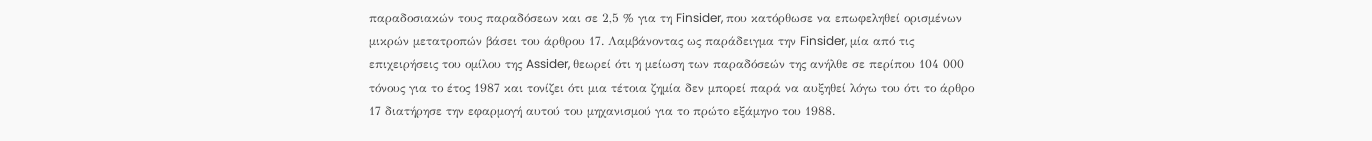παραδοσιακών τους παραδόσεων και σε 2,5 % για τη Finsider, που κατόρθωσε να επωφεληθεί ορισμένων μικρών μετατροπών βάσει του άρθρου 17. Λαμβάνοντας ως παράδειγμα την Finsider, μία από τις επιχειρήσεις του ομίλου της Assider, θεωρεί ότι η μείωση των παραδόσεών της ανήλθε σε περίπου 104 000 τόνους για το έτος 1987 και τονίζει ότι μια τέτοια ζημία δεν μπορεί παρά να αυξηθεί λόγω του ότι το άρθρο 17 διατήρησε την εφαρμογή αυτού του μηχανισμού για το πρώτο εξάμηνο του 1988.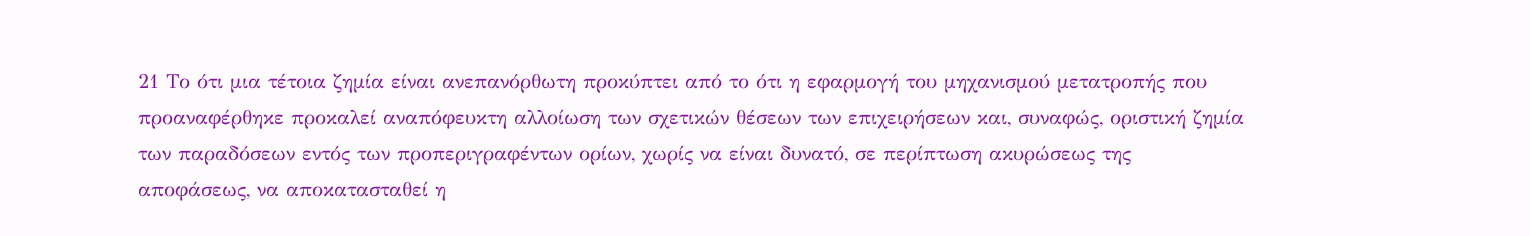21 Το ότι μια τέτοια ζημία είναι ανεπανόρθωτη προκύπτει από το ότι η εφαρμογή του μηχανισμού μετατροπής που προαναφέρθηκε προκαλεί αναπόφευκτη αλλοίωση των σχετικών θέσεων των επιχειρήσεων και, συναφώς, οριστική ζημία των παραδόσεων εντός των προπεριγραφέντων ορίων, χωρίς να είναι δυνατό, σε περίπτωση ακυρώσεως της αποφάσεως, να αποκατασταθεί η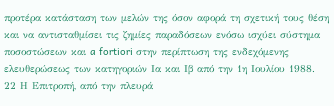προτέρα κατάσταση των μελών της όσον αφορά τη σχετική τους θέση και να αντισταθμίσει τις ζημίες παραδόσεων ενόσω ισχύει σύστημα ποσοστώσεων και a fortiori στην περίπτωση της ενδεχόμενης ελευθερώσεως των κατηγοριών Ια και Ιβ από την 1η Ιουλίου 1988.
22 Η Επιτροπή, από την πλευρά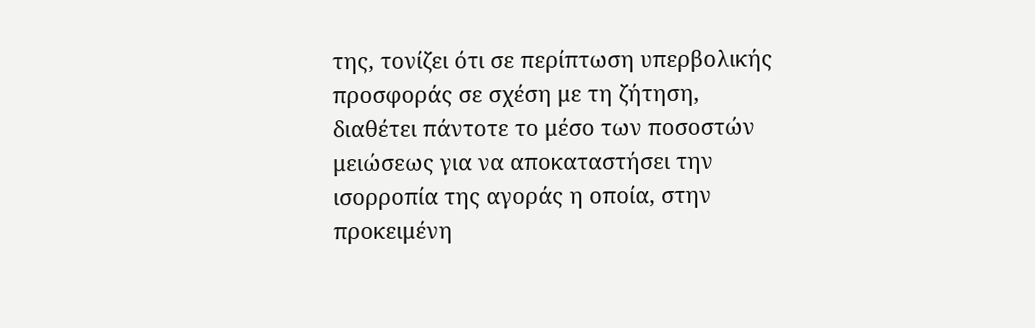της, τονίζει ότι σε περίπτωση υπερβολικής προσφοράς σε σχέση με τη ζήτηση, διαθέτει πάντοτε το μέσο των ποσοστών μειώσεως για να αποκαταστήσει την ισορροπία της αγοράς η οποία, στην προκειμένη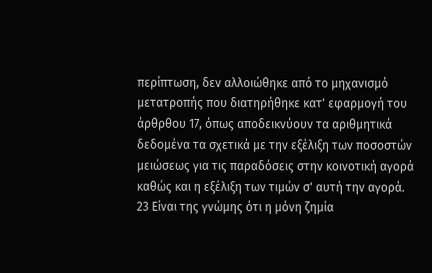περίπτωση, δεν αλλοιώθηκε από το μηχανισμό μετατροπής που διατηρήθηκε κατ' εφαρμογή του άρθρθου 17, όπως αποδεικνύουν τα αριθμητικά δεδομένα τα σχετικά με την εξέλιξη των ποσοστών μειώσεως για τις παραδόσεις στην κοινοτική αγορά καθώς και η εξέλιξη των τιμών σ' αυτή την αγορά.
23 Είναι της γνώμης ότι η μόνη ζημία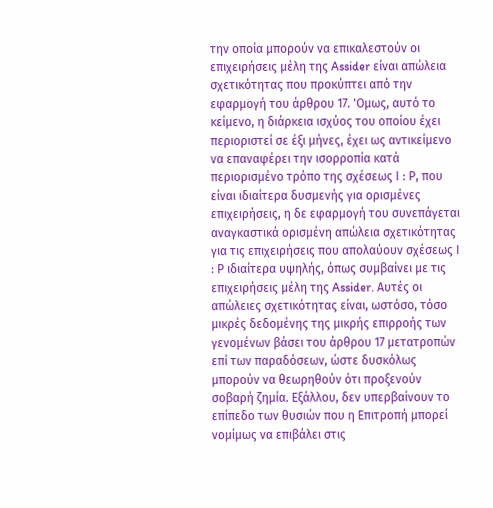την οποία μπορούν να επικαλεστούν οι επιχειρήσεις μέλη της Assider είναι απώλεια σχετικότητας που προκύπτει από την εφαρμογή του άρθρου 17. 'Ομως, αυτό το κείμενο, η διάρκεια ισχύος του οποίου έχει περιοριστεί σε έξι μήνες, έχει ως αντικείμενο να επαναφέρει την ισορροπία κατά περιορισμένο τρόπο της σχέσεως Ι : Ρ, που είναι ιδιαίτερα δυσμενής για ορισμένες επιχειρήσεις, η δε εφαρμογή του συνεπάγεται αναγκαστικά ορισμένη απώλεια σχετικότητας για τις επιχειρήσεις που απολαύουν σχέσεως Ι : Ρ ιδιαίτερα υψηλής, όπως συμβαίνει με τις επιχειρήσεις μέλη της Assider. Αυτές οι απώλειες σχετικότητας είναι, ωστόσο, τόσο μικρές δεδομένης της μικρής επιρροής των γενομένων βάσει του άρθρου 17 μετατροπών επί των παραδόσεων, ώστε δυσκόλως μπορούν να θεωρηθούν ότι προξενούν σοβαρή ζημία. Εξάλλου, δεν υπερβαίνουν το επίπεδο των θυσιών που η Επιτροπή μπορεί νομίμως να επιβάλει στις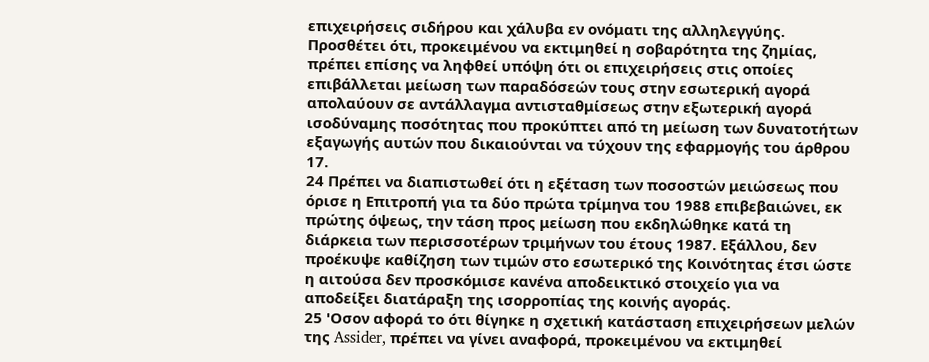επιχειρήσεις σιδήρου και χάλυβα εν ονόματι της αλληλεγγύης. Προσθέτει ότι, προκειμένου να εκτιμηθεί η σοβαρότητα της ζημίας, πρέπει επίσης να ληφθεί υπόψη ότι οι επιχειρήσεις στις οποίες επιβάλλεται μείωση των παραδόσεών τους στην εσωτερική αγορά απολαύουν σε αντάλλαγμα αντισταθμίσεως στην εξωτερική αγορά ισοδύναμης ποσότητας που προκύπτει από τη μείωση των δυνατοτήτων εξαγωγής αυτών που δικαιούνται να τύχουν της εφαρμογής του άρθρου 17.
24 Πρέπει να διαπιστωθεί ότι η εξέταση των ποσοστών μειώσεως που όρισε η Επιτροπή για τα δύο πρώτα τρίμηνα του 1988 επιβεβαιώνει, εκ πρώτης όψεως, την τάση προς μείωση που εκδηλώθηκε κατά τη διάρκεια των περισσοτέρων τριμήνων του έτους 1987. Εξάλλου, δεν προέκυψε καθίζηση των τιμών στο εσωτερικό της Κοινότητας έτσι ώστε η αιτούσα δεν προσκόμισε κανένα αποδεικτικό στοιχείο για να αποδείξει διατάραξη της ισορροπίας της κοινής αγοράς.
25 'Οσον αφορά το ότι θίγηκε η σχετική κατάσταση επιχειρήσεων μελών της Assider, πρέπει να γίνει αναφορά, προκειμένου να εκτιμηθεί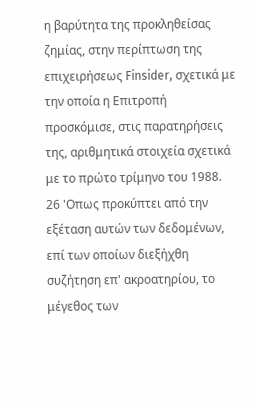η βαρύτητα της προκληθείσας ζημίας, στην περίπτωση της επιχειρήσεως Finsider, σχετικά με την οποία η Επιτροπή προσκόμισε, στις παρατηρήσεις της, αριθμητικά στοιχεία σχετικά με το πρώτο τρίμηνο του 1988.
26 'Οπως προκύπτει από την εξέταση αυτών των δεδομένων, επί των οποίων διεξήχθη συζήτηση επ' ακροατηρίου, το μέγεθος των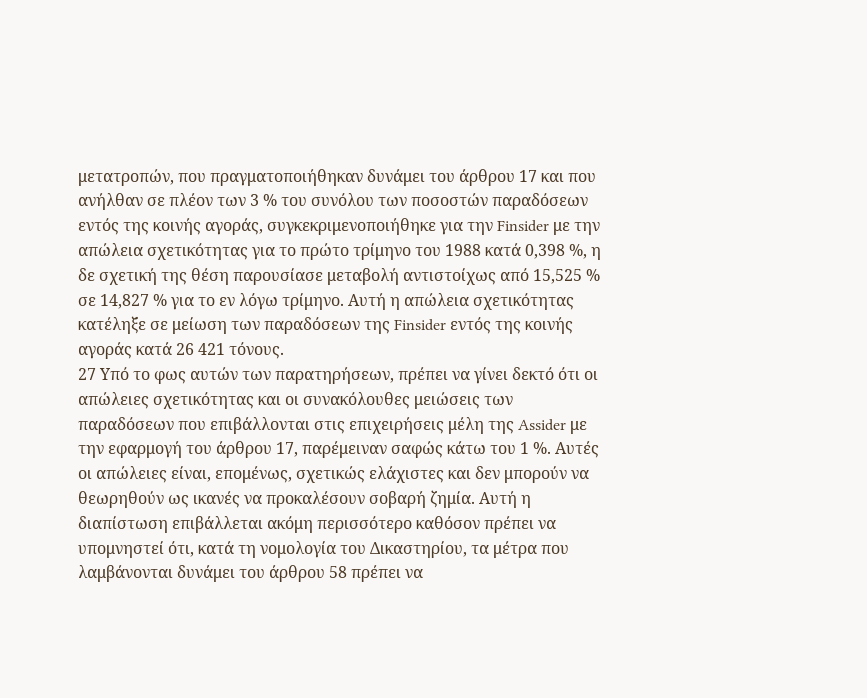μετατροπών, που πραγματοποιήθηκαν δυνάμει του άρθρου 17 και που ανήλθαν σε πλέον των 3 % του συνόλου των ποσοστών παραδόσεων εντός της κοινής αγοράς, συγκεκριμενοποιήθηκε για την Finsider με την απώλεια σχετικότητας για το πρώτο τρίμηνο του 1988 κατά 0,398 %, η δε σχετική της θέση παρουσίασε μεταβολή αντιστοίχως από 15,525 % σε 14,827 % για το εν λόγω τρίμηνο. Αυτή η απώλεια σχετικότητας κατέληξε σε μείωση των παραδόσεων της Finsider εντός της κοινής αγοράς κατά 26 421 τόνους.
27 Υπό το φως αυτών των παρατηρήσεων, πρέπει να γίνει δεκτό ότι οι απώλειες σχετικότητας και οι συνακόλουθες μειώσεις των παραδόσεων που επιβάλλονται στις επιχειρήσεις μέλη της Assider με την εφαρμογή του άρθρου 17, παρέμειναν σαφώς κάτω του 1 %. Αυτές οι απώλειες είναι, επομένως, σχετικώς ελάχιστες και δεν μπορούν να θεωρηθούν ως ικανές να προκαλέσουν σοβαρή ζημία. Αυτή η διαπίστωση επιβάλλεται ακόμη περισσότερο καθόσον πρέπει να υπομνηστεί ότι, κατά τη νομολογία του Δικαστηρίου, τα μέτρα που λαμβάνονται δυνάμει του άρθρου 58 πρέπει να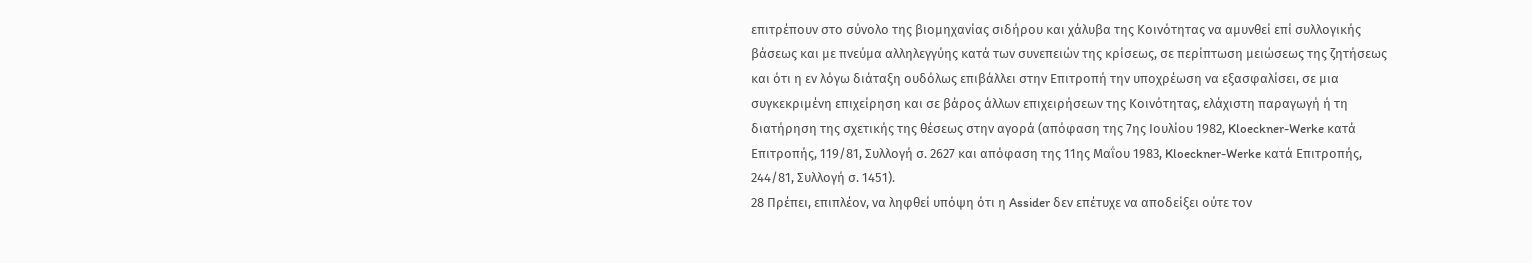επιτρέπουν στο σύνολο της βιομηχανίας σιδήρου και χάλυβα της Κοινότητας να αμυνθεί επί συλλογικής βάσεως και με πνεύμα αλληλεγγύης κατά των συνεπειών της κρίσεως, σε περίπτωση μειώσεως της ζητήσεως και ότι η εν λόγω διάταξη ουδόλως επιβάλλει στην Επιτροπή την υποχρέωση να εξασφαλίσει, σε μια συγκεκριμένη επιχείρηση και σε βάρος άλλων επιχειρήσεων της Κοινότητας, ελάχιστη παραγωγή ή τη διατήρηση της σχετικής της θέσεως στην αγορά (απόφαση της 7ης Ιουλίου 1982, Kloeckner-Werke κατά Επιτροπής, 119/81, Συλλογή σ. 2627 και απόφαση της 11ης Μαΐου 1983, Kloeckner-Werke κατά Επιτροπής, 244/81, Συλλογή σ. 1451).
28 Πρέπει, επιπλέον, να ληφθεί υπόψη ότι η Assider δεν επέτυχε να αποδείξει ούτε τον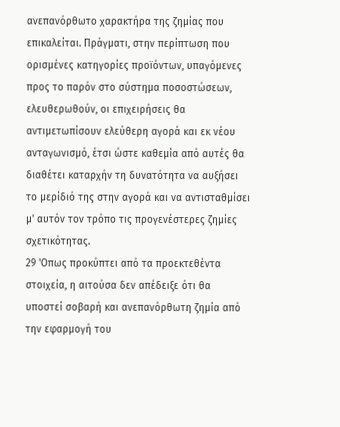ανεπανόρθωτο χαρακτήρα της ζημίας που επικαλείται. Πράγματι, στην περίπτωση που ορισμένες κατηγορίες προϊόντων, υπαγόμενες προς το παρόν στο σύστημα ποσοστώσεων, ελευθερωθούν, οι επιχειρήσεις θα αντιμετωπίσουν ελεύθερη αγορά και εκ νέου ανταγωνισμό, έτσι ώστε καθεμία από αυτές θα διαθέτει καταρχήν τη δυνατότητα να αυξήσει το μερίδιό της στην αγορά και να αντισταθμίσει μ' αυτόν τον τρόπο τις προγενέστερες ζημίες σχετικότητας.
29 'Οπως προκύπτει από τα προεκτεθέντα στοιχεία, η αιτούσα δεν απέδειξε ότι θα υποστεί σοβαρή και ανεπανόρθωτη ζημία από την εφαρμογή του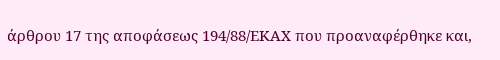άρθρου 17 της αποφάσεως 194/88/ΕΚΑΧ που προαναφέρθηκε και,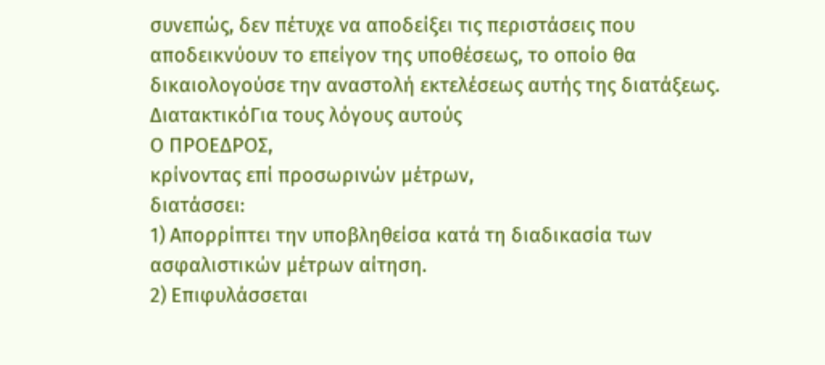συνεπώς, δεν πέτυχε να αποδείξει τις περιστάσεις που αποδεικνύουν το επείγον της υποθέσεως, το οποίο θα δικαιολογούσε την αναστολή εκτελέσεως αυτής της διατάξεως.
ΔιατακτικόΓια τους λόγους αυτούς
Ο ΠΡΟΕΔΡΟΣ,
κρίνοντας επί προσωρινών μέτρων,
διατάσσει:
1) Απορρίπτει την υποβληθείσα κατά τη διαδικασία των ασφαλιστικών μέτρων αίτηση.
2) Επιφυλάσσεται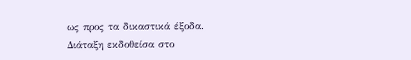ως προς τα δικαστικά έξοδα.
Διάταξη εκδοθείσα στο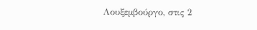Λουξεμβούργο, στις 2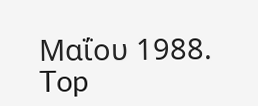Μαΐου 1988.
Top